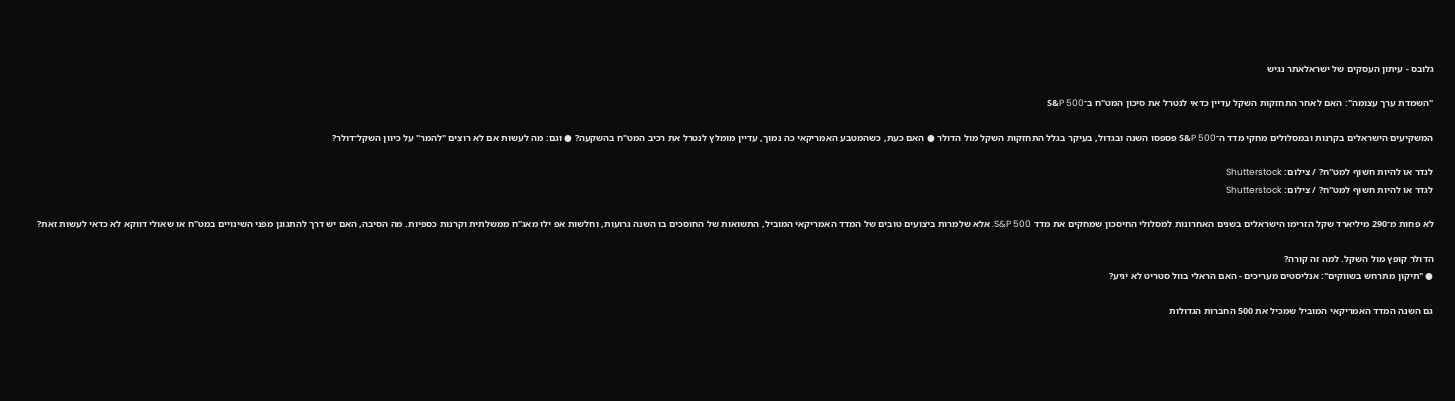גלובס - עיתון העסקים של ישראלאתר נגיש

"השמדת ערך עצומה": האם לאחר התחזקות השקל עדיין כדאי לנטרל את סיכון המט"ח ב־S&P 500

המשקיעים הישראלים בקרנות ובמסלולים מחקי מדד ה־S&P 500 פספסו השנה ובגדול, בעיקר בגלל התחזקות השקל מול הדולר ● האם כעת, כשהמטבע האמריקאי כה נמוך, עדיין מומלץ לנטרל את רכיב המט"ח בהשקעה? ● וגם: מה לעשות אם לא רוצים "להמר" על כיוון השקל־דולר?

לגדר או להיות חשוף למט''ח? / צילום: Shutterstock
לגדר או להיות חשוף למט''ח? / צילום: Shutterstock

לא פחות מ־290 מיליארד שקל הזרימו הישראלים בשנים האחרונות למסלולי החיסכון שמחקים את מדד S&P 500. אלא שלמרות ביצועים טובים של המדד האמריקאי המוביל, התשואות של החוסכים בו השנה גרועות, וחלשות אפ ילו מאג"ח ממשלתית וקרנות כספיות. מה הסיבה, האם יש דרך להתגונן מפני השינויים במט"ח או שאולי דווקא לא כדאי לעשות זאת?

הדולר קופץ מול השקל. למה זה קורה?
● "תיקון מתרחש בשווקים": אנליסטים מעריכים - האם הראלי בוול סטריט לא יגיע?

גם השנה המדד האמריקאי המוביל שמכיל את 500 החברות הגדולות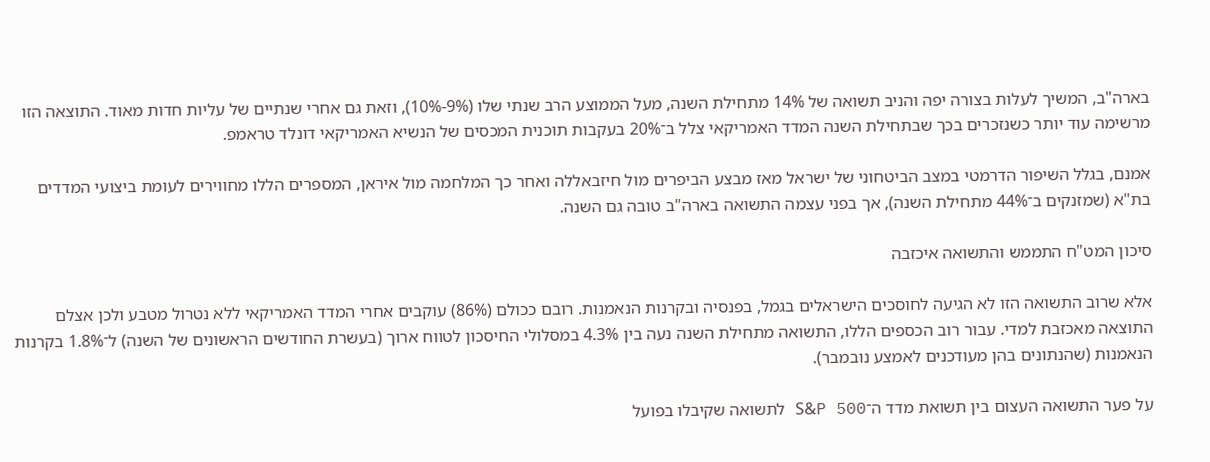בארה"ב, המשיך לעלות בצורה יפה והניב תשואה של 14% מתחילת השנה, מעל הממוצע הרב שנתי שלו (9%-10%), וזאת גם אחרי שנתיים של עליות חדות מאוד. התוצאה הזו מרשימה עוד יותר כשנזכרים בכך שבתחילת השנה המדד האמריקאי צלל ב־20% בעקבות תוכנית המכסים של הנשיא האמריקאי דונלד טראמפ.

אמנם, בגלל השיפור הדרמטי במצב הביטחוני של ישראל מאז מבצע הביפרים מול חיזבאללה ואחר כך המלחמה מול איראן, המספרים הללו מחווירים לעומת ביצועי המדדים בת"א (שמזנקים ב־44% מתחילת השנה), אך בפני עצמה התשואה בארה"ב טובה גם השנה.

סיכון המט"ח התממש והתשואה איכזבה

אלא שרוב התשואה הזו לא הגיעה לחוסכים הישראלים בגמל, בפנסיה ובקרנות הנאמנות. רובם ככולם (86%) עוקבים אחרי המדד האמריקאי ללא נטרול מטבע ולכן אצלם התוצאה מאכזבת למדי. עבור רוב הכספים הללו, התשואה מתחילת השנה נעה בין 4.3% במסלולי החיסכון לטווח ארוך (בעשרת החודשים הראשונים של השנה) ל־1.8% בקרנות הנאמנות (שהנתונים בהן מעודכנים לאמצע נובמבר).

על פער התשואה העצום בין תשואת מדד ה־S&P 500 לתשואה שקיבלו בפועל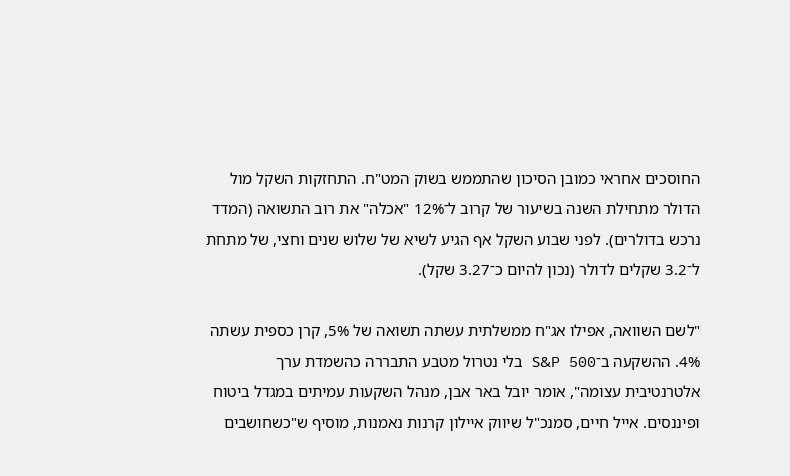החוסכים אחראי כמובן הסיכון שהתממש בשוק המט"ח. התחזקות השקל מול הדולר מתחילת השנה בשיעור של קרוב ל־12% "אכלה" את רוב התשואה (המדד נרכש בדולרים). לפני שבוע השקל אף הגיע לשיא של שלוש שנים וחצי, של מתחת ל־3.2 שקלים לדולר (נכון להיום כ־3.27 שקל).

"לשם השוואה, אפילו אג"ח ממשלתית עשתה תשואה של 5%, קרן כספית עשתה 4%. ההשקעה ב־S&P 500 בלי נטרול מטבע התבררה כהשמדת ערך אלטרנטיבית עצומה", אומר יובל באר אבן, מנהל השקעות עמיתים במגדל ביטוח ופיננסים. אייל חיים, סמנכ"ל שיווק איילון קרנות נאמנות, מוסיף ש"כשחושבים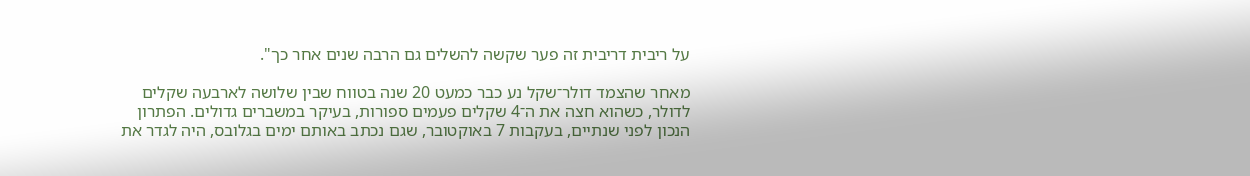על ריבית דריבית זה פער שקשה להשלים גם הרבה שנים אחר כך".

מאחר שהצמד דולר־שקל נע כבר כמעט 20 שנה בטווח שבין שלושה לארבעה שקלים לדולר, כשהוא חצה את ה־4 שקלים פעמים ספורות, בעיקר במשברים גדולים. הפתרון הנכון לפני שנתיים, בעקבות 7 באוקטובר, שגם נכתב באותם ימים בגלובס, היה לגדר את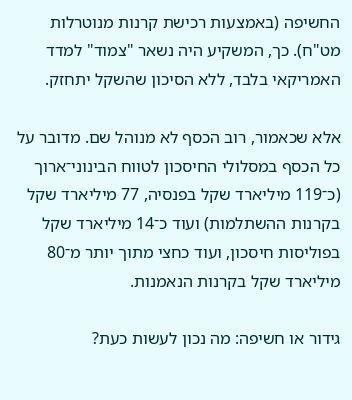החשיפה (באמצעות רכישת קרנות מנוטרלות מט"ח). כך, המשקיע היה נשאר "צמוד" למדד האמריקאי בלבד, ללא הסיכון שהשקל יתחזק.

אלא שכאמור, רוב הכסף לא מנוהל שם. מדובר על כל הכסף במסלולי החיסכון לטווח הבינוני־ארוך (כ־119 מיליארד שקל בפנסיה, 77 מיליארד שקל בקרנות ההשתלמות) ועוד כ־14 מיליארד שקל בפוליסות חיסכון, ועוד כחצי מתוך יותר מ־80 מיליארד שקל בקרנות הנאמנות.

גידור או חשיפה: מה נכון לעשות כעת?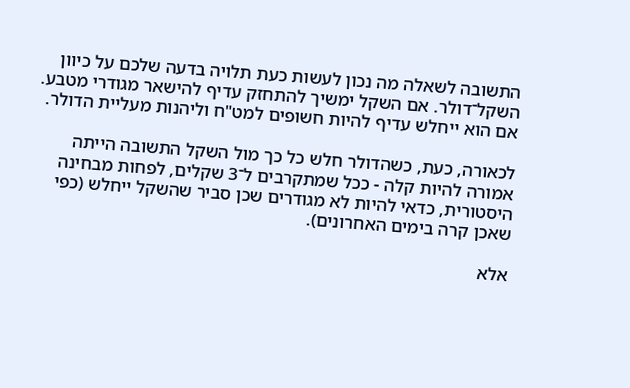התשובה לשאלה מה נכון לעשות כעת תלויה בדעה שלכם על כיוון השקל־דולר. אם השקל ימשיך להתחזק עדיף להישאר מגודרי מטבע. אם הוא ייחלש עדיף להיות חשופים למט"ח וליהנות מעליית הדולר.

לכאורה, כעת, כשהדולר חלש כל כך מול השקל התשובה הייתה אמורה להיות קלה - ככל שמתקרבים ל־3 שקלים, לפחות מבחינה היסטורית, כדאי להיות לא מגודרים שכן סביר שהשקל ייחלש (כפי שאכן קרה בימים האחרונים).

אלא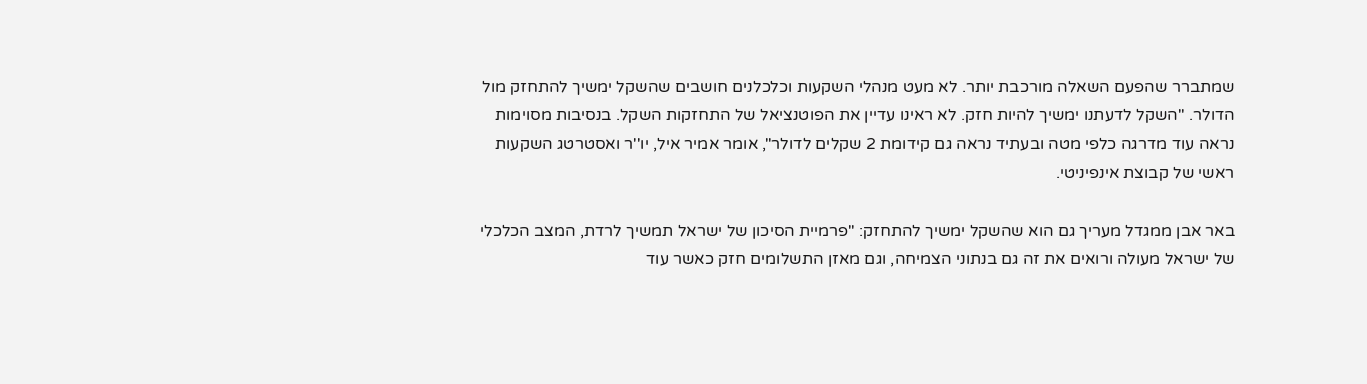שמתברר שהפעם השאלה מורכבת יותר. לא מעט מנהלי השקעות וכלכלנים חושבים שהשקל ימשיך להתחזק מול הדולר. "השקל לדעתנו ימשיך להיות חזק. לא ראינו עדיין את הפוטנציאל של התחזקות השקל. בנסיבות מסוימות נראה עוד מדרגה כלפי מטה ובעתיד נראה גם קידומת 2 שקלים לדולר", אומר אמיר איל, יו''ר ואסטרטג השקעות ראשי של קבוצת אינפיניטי.

באר אבן ממגדל מעריך גם הוא שהשקל ימשיך להתחזק: "פרמיית הסיכון של ישראל תמשיך לרדת, המצב הכלכלי של ישראל מעולה ורואים את זה גם בנתוני הצמיחה, וגם מאזן התשלומים חזק כאשר עוד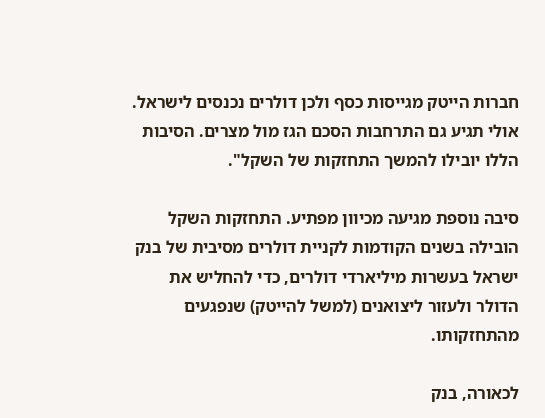חברות הייטק מגייסות כסף ולכן דולרים נכנסים לישראל. אולי תגיע גם התרחבות הסכם הגז מול מצרים. הסיבות הללו יובילו להמשך התחזקות של השקל".

סיבה נוספת מגיעה מכיוון מפתיע. התחזקות השקל הובילה בשנים הקודמות לקניית דולרים מסיבית של בנק ישראל בעשרות מיליארדי דולרים, כדי להחליש את הדולר ולעזור ליצואנים (למשל להייטק) שנפגעים מהתחזקותו.

לכאורה, בנק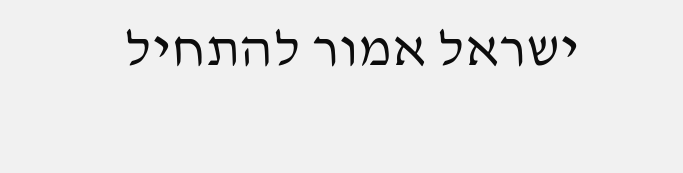ישראל אמור להתחיל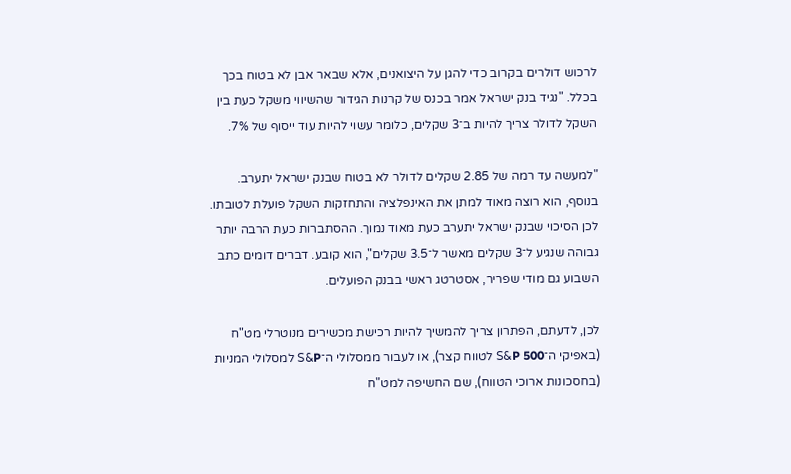לרכוש דולרים בקרוב כדי להגן על היצואנים, אלא שבאר אבן לא בטוח בכך בכלל. "נגיד בנק ישראל אמר בכנס של קרנות הגידור שהשיווי משקל כעת בין השקל לדולר צריך להיות ב־3 שקלים, כלומר עשוי להיות עוד ייסוף של 7%.

"למעשה עד רמה של 2.85 שקלים לדולר לא בטוח שבנק ישראל יתערב. בנוסף, הוא רוצה מאוד למתן את האינפלציה והתחזקות השקל פועלת לטובתו. לכן הסיכוי שבנק ישראל יתערב כעת מאוד נמוך. ההסתברות כעת הרבה יותר גבוהה שנגיע ל־3 שקלים מאשר ל־3.5 שקלים", הוא קובע. דברים דומים כתב השבוע גם מודי שפריר, אסטרטג ראשי בבנק הפועלים.

לכן, לדעתם, הפתרון צריך להמשיך להיות רכישת מכשירים מנוטרלי מט"ח (באפיקי ה־S&P 500 לטווח קצר), או לעבור ממסלולי ה־S&P למסלולי המניות (בחסכונות ארוכי הטווח), שם החשיפה למט"ח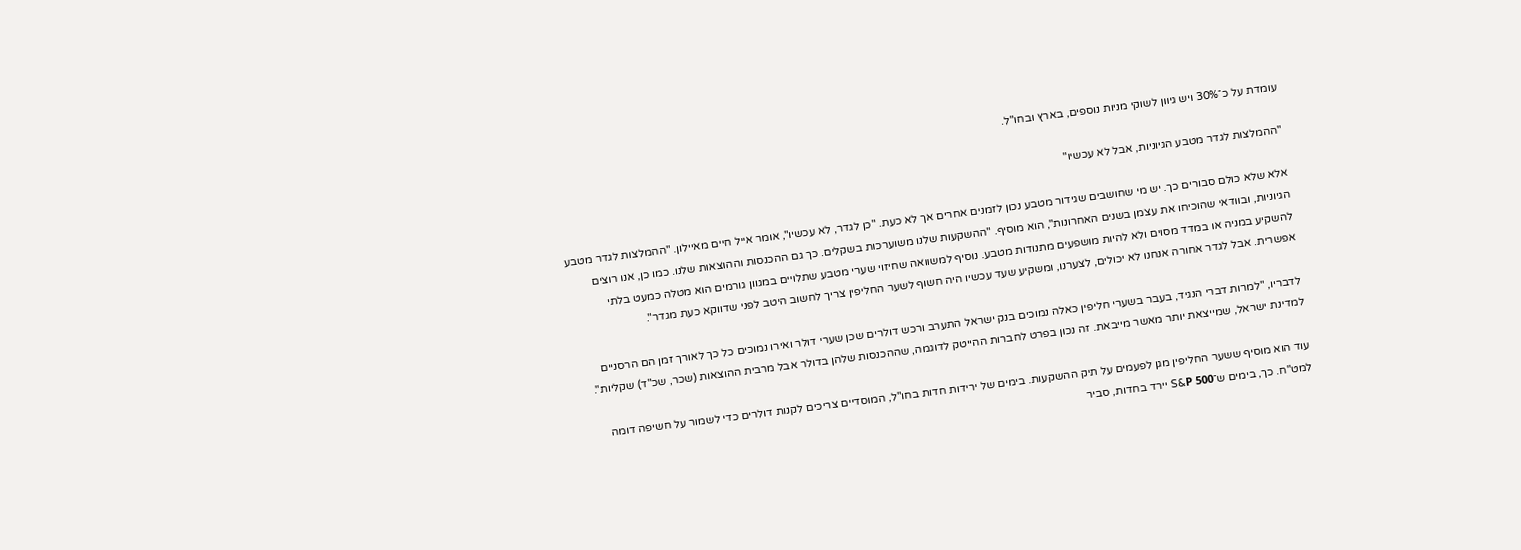עומדת על כ־30% ויש גיוון לשוקי מניות נוספים, בארץ ובחו"ל.

"ההמלצות לגדר מטבע הגיוניות, אבל לא עכשיו"

אלא שלא כולם סבורים כך. יש מי שחושבים שגידור מטבע נכון לזמנים אחרים אך לא כעת. "כן לגדר, לא עכשיו", אומר אייל חיים מאיילון. "ההמלצות לגדר מטבע הגיוניות, ובוודאי שהוכיחו את עצמן בשנים האחרונות", הוא מוסיף. "ההשקעות שלנו משוערכות בשקלים. כך גם ההכנסות וההוצאות שלנו. כמו כן, אנו רוצים להשקיע במניה או במדד מסוים ולא להיות מושפעים מתנודות מטבע. נוסיף למשוואה שחיזוי שערי מטבע שתלויים במגוון גורמים הוא מטלה כמעט בלתי אפשרית. אבל לגדר אחורה אנחנו לא יכולים, לצערנו, ומשקיע שעד עכשיו היה חשוף לשער החליפין צריך לחשוב היטב לפני שדווקא כעת מגדר".

לדבריו, "למרות דברי הנגיד, בעבר בשערי חליפין כאלה נמוכים בנק ישראל התערב ורכש דולרים שכן שערי דולר ואירו נמוכים כל כך לאורך זמן הם הרסניים למדינת ישראל, שמייצאת יותר מאשר מייבאת. זה נכון בפרט לחברות ההייטק לדוגמה, שההכנסות שלהן בדולר אבל מרבית ההוצאות (שכר, שכ"ד) שקליות".

עוד הוא מוסיף ששער החליפין מגן לפעמים על תיק ההשקעות. בימים של ירידות חדות בחו"ל, המוסדיים צריכים לקנות דולרים כדי לשמור על חשיפה דומה למט"ח. כך, בימים ש־S&P 500 יירד בחדות, סביר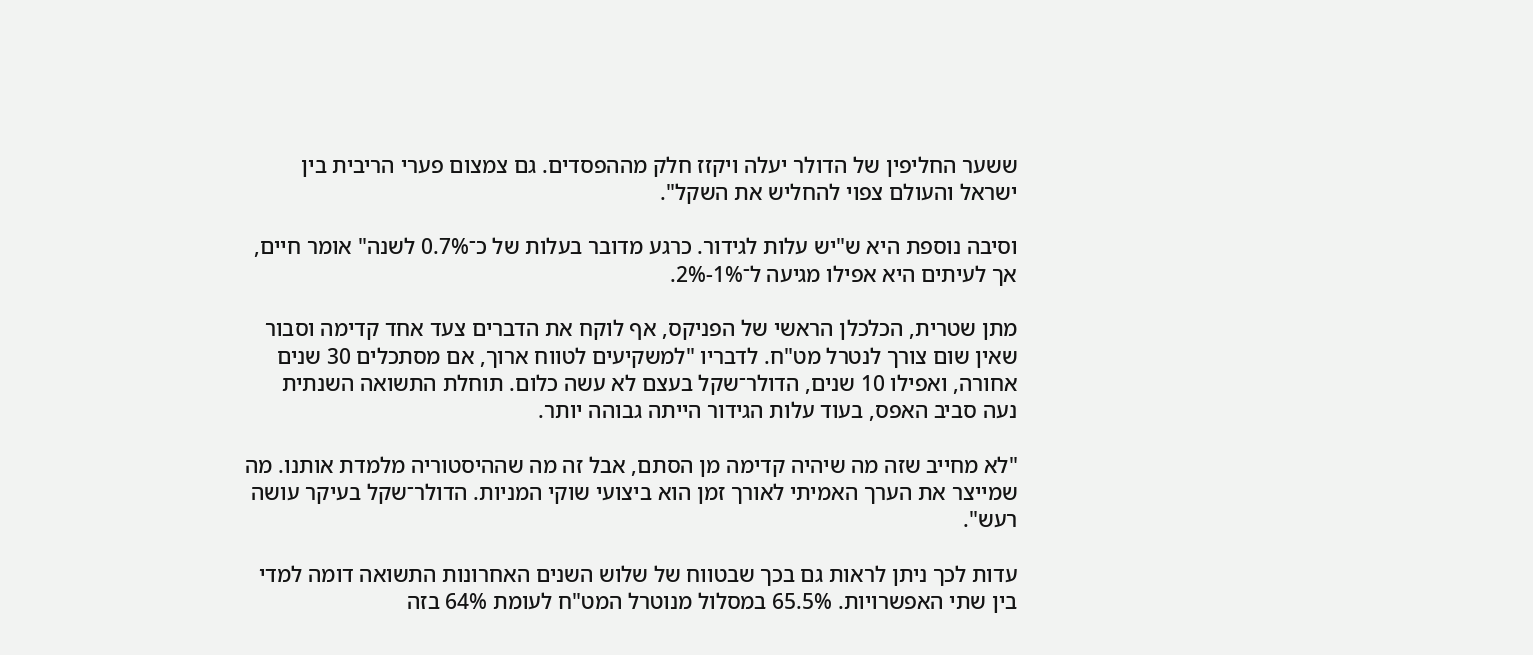ששער החליפין של הדולר יעלה ויקזז חלק מההפסדים. גם צמצום פערי הריבית בין ישראל והעולם צפוי להחליש את השקל".

וסיבה נוספת היא ש"יש עלות לגידור. כרגע מדובר בעלות של כ־0.7% לשנה" אומר חיים, אך לעיתים היא אפילו מגיעה ל־1%-2%.

מתן שטרית, הכלכלן הראשי של הפניקס, אף לוקח את הדברים צעד אחד קדימה וסבור שאין שום צורך לנטרל מט"ח. לדבריו "למשקיעים לטווח ארוך, אם מסתכלים 30 שנים אחורה, ואפילו 10 שנים, הדולר־שקל בעצם לא עשה כלום. תוחלת התשואה השנתית נעה סביב האפס, בעוד עלות הגידור הייתה גבוהה יותר.

"לא מחייב שזה מה שיהיה קדימה מן הסתם, אבל זה מה שההיסטוריה מלמדת אותנו. מה שמייצר את הערך האמיתי לאורך זמן הוא ביצועי שוקי המניות. הדולר־שקל בעיקר עושה רעש".

עדות לכך ניתן לראות גם בכך שבטווח של שלוש השנים האחרונות התשואה דומה למדי בין שתי האפשרויות. 65.5% במסלול מנוטרל המט"ח לעומת 64% בזה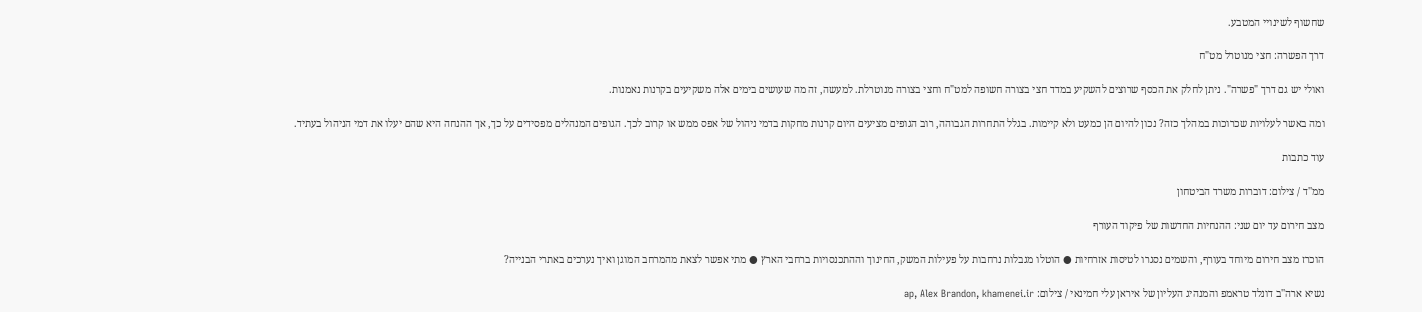שחשוף לשינויי המטבע.

דרך הפשרה: חצי מנוטרל מט"ח

ואולי יש גם דרך "פשרה". ניתן לחלק את הכסף שרוצים להשקיע במדד חצי בצורה חשופה למט"ח וחצי בצורה מנוטרלת. למעשה, זה מה שעושים בימים אלה משקיעים בקרנות נאמנות.

ומה באשר לעלויות שכרוכות במהלך כזה? נכון להיום הן כמעט ולא קיימות. בגלל התחרות הגבוהה, רוב הגופים מציעים היום קרנות מחקות בדמי ניהול של אפס ממש או קרוב לכך. הגופים המנהלים מפסידים על כך, אך ההנחה היא שהם יעלו את דמי הניהול בעתיד.

עוד כתבות

ממ''ד / צילום: דוברות משרד הביטחון

מצב חירום עד יום שני: ההנחיות החדשות של פיקוד העורף

הוכרז מצב חירום מיוחד בעורף, והשמים נסגרו לטיסות אזרחיות ● הוטלו מגבלות נרחבות על פעילות המשק, החינוך וההתכנסויות ברחבי הארץ ● מתי אפשר לצאת מהמרחב המוגן ואיך נערכים באתרי הבנייה?

נשיא ארה''ב דונלד טראמפ והמנהיג העליון של איראן עלי חמינאי / צילום: ap, Alex Brandon, khamenei.ir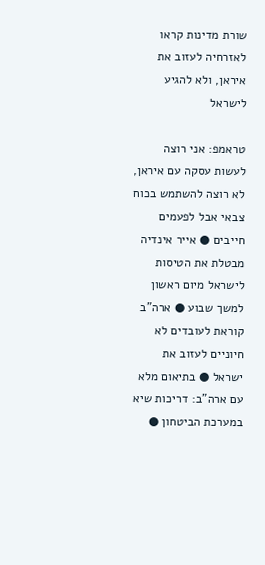שורת מדינות קראו לאזרחיה לעזוב את איראן, ולא להגיע לישראל

טראמפ: אני רוצה לעשות עסקה עם איראן, לא רוצה להשתמש בכוח צבאי אבל לפעמים חייבים ● אייר אינדיה מבטלת את הטיסות לישראל מיום ראשון למשך שבוע ● ארה"ב קוראת לעובדים לא חיוניים לעזוב את ישראל ● בתיאום מלא עם ארה"ב: דריכות שיא במערכת הביטחון ●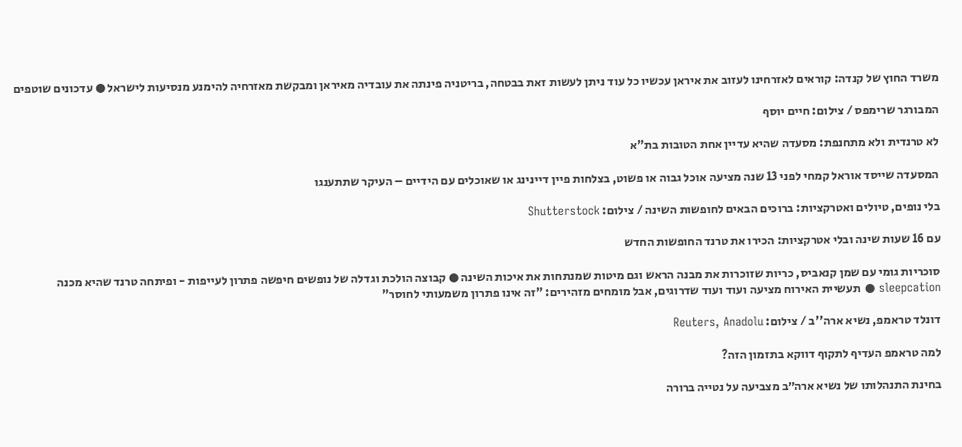משרד החוץ של קנדה: קוראים לאזרחינו לעזוב את איראן עכשיו כל עוד ניתן לעשות זאת בבטחה, בריטניה פינתה את עובדיה מאיראן ומבקשת מאזרחיה להימנע מנסיעות לישראל ● עדכונים שוטפים

המבורגר שרימפס / צילום: חיים יוסף

לא טרנדית ולא מתחנפת: מסעדה שהיא עדיין אחת הטובות בת"א

המסעדה שייסד אוראל קמחי לפני 13 שנה מציעה אוכל גבוה או פשוט, בצלחות פיין דיינינג או שאוכלים עם הידיים – העיקר שתתענגו

בלי נופים, טיולים ואטרקציות: ברוכים הבאים לחופשות השינה / צילום: Shutterstock

עם 16 שעות שינה ובלי אטרקציות: הכירו את טרנד החופשות החדש

סוכריות גומי עם שמן קנאביס, כריות שזוכרות את מבנה הראש וגם מיטות שמנתחות את איכות השינה ● קבוצה הולכת וגדלה של נופשים חיפשה פתרון לעייפות - ופיתחה טרנד שהיא מכנה sleepcation ● תעשיית האירוח מציעה ועוד ועוד שדרוגים, אבל מומחים מזהירים: "זה אינו פתרון משמעותי לחוסר"

דונלד טראמפ, נשיא ארה''ב / צילום: Reuters, Anadolu

למה טראמפ העדיף לתקוף דווקא בתזמון הזה?

בחינת התנהלותו של נשיא ארה״ב מצביעה על נטייה ברורה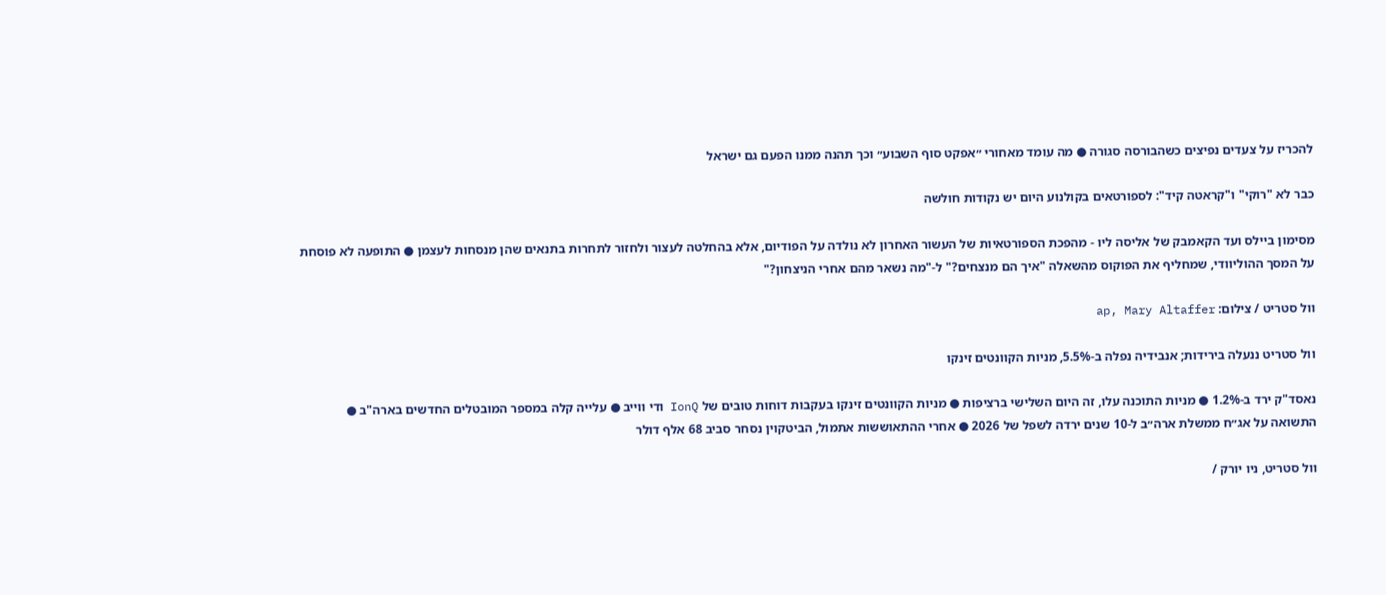להכריז על צעדים נפיצים כשהבורסה סגורה ● מה עומד מאחורי ״אפקט סוף השבוע״ וכך תהנה ממנו הפעם גם ישראל

כבר לא "רוקי" ו"קראטה קיד": לספורטאים בקולנוע היום יש נקודות חולשה

מסימון ביילס ועד הקאמבק של אליסה ליו - מהפכת הספורטאיות של העשור האחרון לא נולדה על הפודיום, אלא בהחלטה לעצור ולחזור לתחרות בתנאים שהן מנסחות לעצמן ● התופעה לא פוסחת על המסך ההוליוודי, שמחליף את הפוקוס מהשאלה "איך הם מנצחים?" ל-"מה נשאר מהם אחרי הניצחון?"

וול סטריט / צילום: ap, Mary Altaffer

וול סטריט ננעלה בירידות; אנבידיה נפלה ב-5.5%, מניות הקוונטים זינקו

נאסד"ק ירד ב-1.2% ● מניות התוכנה עלו, זה היום השלישי ברציפות ● מניות הקוונטים זינקו בעקבות דוחות טובים של IonQ ודי ווייב ● עלייה קלה במספר המובטלים החדשים בארה"ב ● התשואה על אג״ח ממשלת ארה״ב ל-10 שנים ירדה לשפל של 2026 ● אחרי ההתאוששות אתמול, הביטקוין נסחר סביב 68 אלף דולר

וול סטריט, ניו יורק /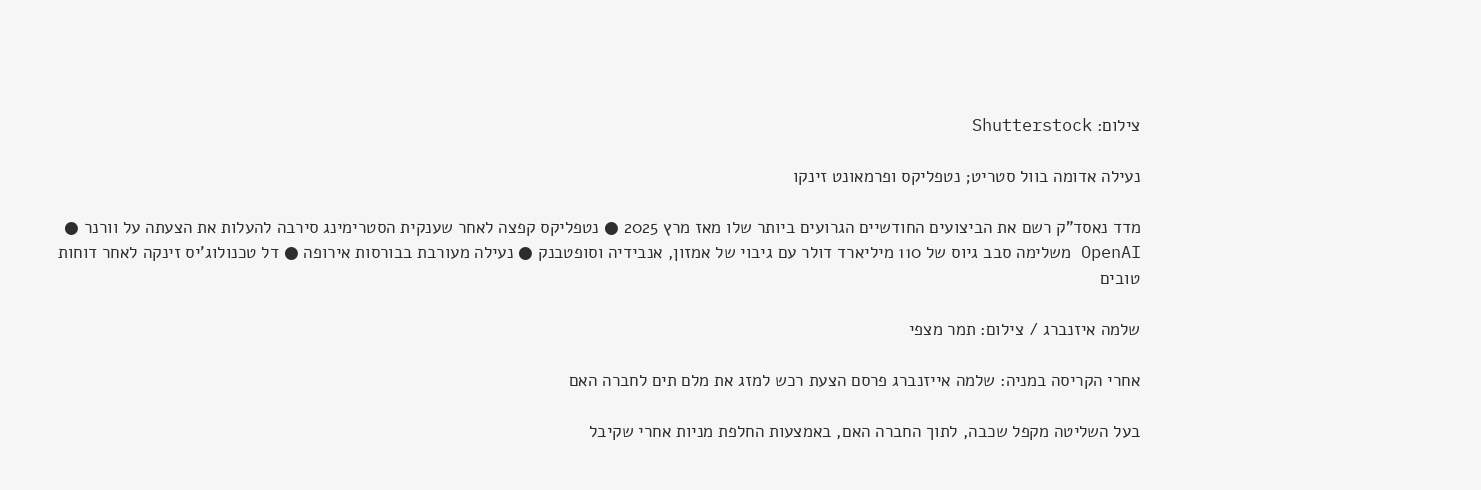צילום: Shutterstock

נעילה אדומה בוול סטריט; נטפליקס ופרמאונט זינקו

מדד נאסד"ק רשם את הביצועים החודשיים הגרועים ביותר שלו מאז מרץ 2025 ● נטפליקס קפצה לאחר שענקית הסטרימינג סירבה להעלות את הצעתה על וורנר ● OpenAI משלימה סבב גיוס של 110 מיליארד דולר עם גיבוי של אמזון, אנבידיה וסופטבנק ● נעילה מעורבת בבורסות אירופה ● דל טכנולוג'יס זינקה לאחר דוחות טובים

שלמה איזנברג / צילום: תמר מצפי

אחרי הקריסה במניה: שלמה אייזנברג פרסם הצעת רכש למזג את מלם תים לחברה האם

בעל השליטה מקפל שכבה, לתוך החברה האם, באמצעות החלפת מניות אחרי שקיבל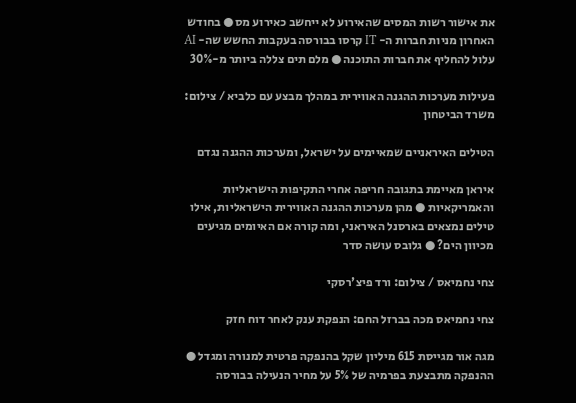את אישור רשות המסים שהאירוע לא ייחשב כאירוע מס ● בחודש האחרון מניות חברות ה- IT קרסו בבורסה בעקבות החשש שה- AI עלול להחליף את חברות התוכנה ● מלם תים צללה ביותר מ-30%

פעילות מערכות ההגנה האווירית במהלך מבצע עם כלביא / צילום: משרד הביטחון

הטילים האיראניים שמאיימים על ישראל, ומערכות ההגנה נגדם

איראן מאיימת בתגובה חריפה אחרי התקיפות הישראליות והאמריקאיות ● מהן מערכות ההגנה האווירית הישראליות, אילו טילים נמצאים בארסנל האיראני, ומה קורה אם האיומים מגיעים מכיוון הים? ● גלובס עושה סדר

צחי נחמיאס / צילום: ורד פיצ'רסקי

צחי נחמיאס מכה בברזל החם: הנפקת ענק לאחר דוח חזק

מגה אור מגייסת 615 מיליון שקל בהנפקה פרטית למנורה ומגדל ● ההנפקה מתבצעת בפרמיה של 5% על מחיר הנעילה בבורסה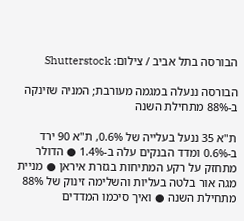הבורסה בתל אביב / צילום: Shutterstock

הבורסה ננעלה במגמה מעורבת; המניה שזינקה ב-88% מתחילת השנה

ת"א 35 ננעל בעלייה של 0.6%, ת"א 90 ירד ב-0.6% ומדד הבנקים עלה ב-1.4% ● הדולר מתחזק על רקע המתיחות בגזרת איראן ● מניית מגה אור בלטה בעליות והשלימה זינוק של 88% מתחילת השנה ● ואיך סיכמו המדדים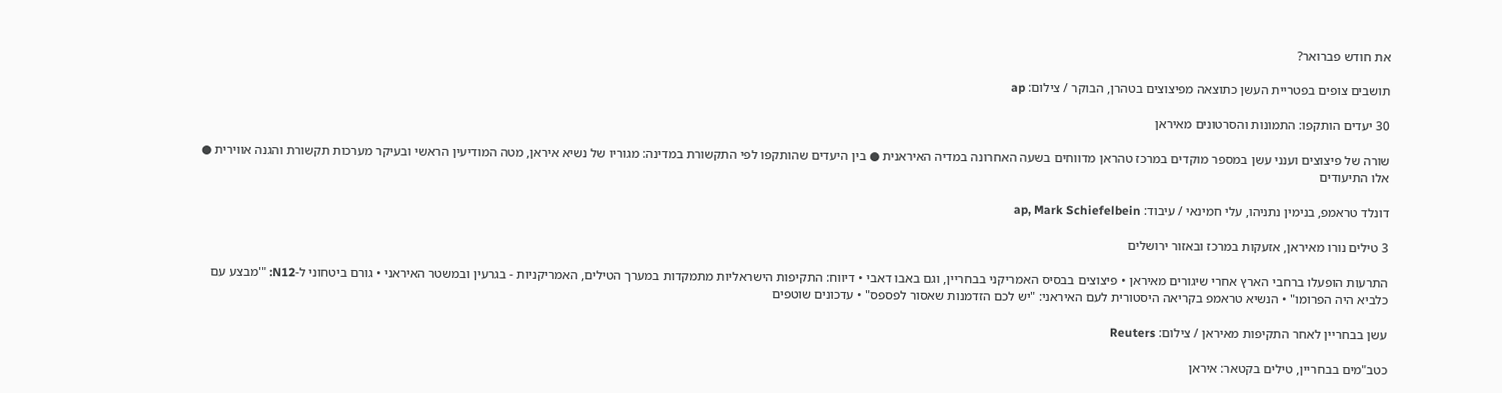את חודש פברואר?

תושבים צופים בפטריית העשן כתוצאה מפיצוצים בטהרן, הבוקר / צילום: ap

30 יעדים הותקפו: התמונות והסרטונים מאיראן

שורה של פיצוצים וענני עשן במספר מוקדים במרכז טהראן מדווחים בשעה האחרונה במדיה האיראנית ● בין היעדים שהותקפו לפי התקשורת במדינה: מגוריו של נשיא איראן, מטה המודיעין הראשי ובעיקר מערכות תקשורת והגנה אווירית ● אלו התיעודים

דונלד טראמפ, בנימין נתניהו, עלי חמינאי / עיבוד: ap, Mark Schiefelbein

3 טילים נורו מאיראן, אזעקות במרכז ובאזור ירושלים

התרעות הופעלו ברחבי הארץ אחרי שיגורים מאיראן • פיצוצים בבסיס האמריקני בבחריין, וגם באבו דאבי • דיווח: התקיפות הישראליות מתמקדות במערך הטילים, האמריקניות - בגרעין ובמשטר האיראני • גורם ביטחוני ל-N12: "'מבצע עם כלביא היה הפרומו" • הנשיא טראמפ בקריאה היסטורית לעם האיראני: "יש לכם הזדמנות שאסור לפספס" • עדכונים שוטפים

עשן בבחריין לאחר התקיפות מאיראן / צילום: Reuters

כטב"מים בבחריין, טילים בקטאר: איראן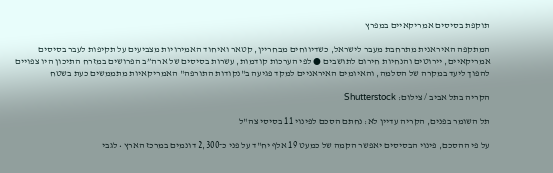תוקפת בסיסים אמריקאיים במפרץ

המתקפה האיראנית מתרחבת מעבר לישראל, כשדיווחים מבחריין, קטאר ואיחוד האמירויות מצביעים על תקיפות לעבר בסיסים אמריקאיים, יירוטים והנחיות חירום לתושבים ● לפי הערכות קודמות, עשרות בסיסים של ארה”ב הפרושים במזרח התיכון היו צפויים להפוך ליעד במקרה של הסלמה, והאיומים האיראניים למקד פגיעה ב"נקודות התורפה" האמריקאיות מתממשים כעת בשטח

הקריה בתל אביב / צילום: Shutterstock

תל השומר בפנים, הקריה עדיין לא: נחתם הסכם לפינוי 11 בסיסי צה"ל

על פי ההסכם, פינוי הבסיסים יאפשר הקמה של כמעט 19 אלף יח"ד על פני כ־2,300 דונמים במרכז הארץ • לגבי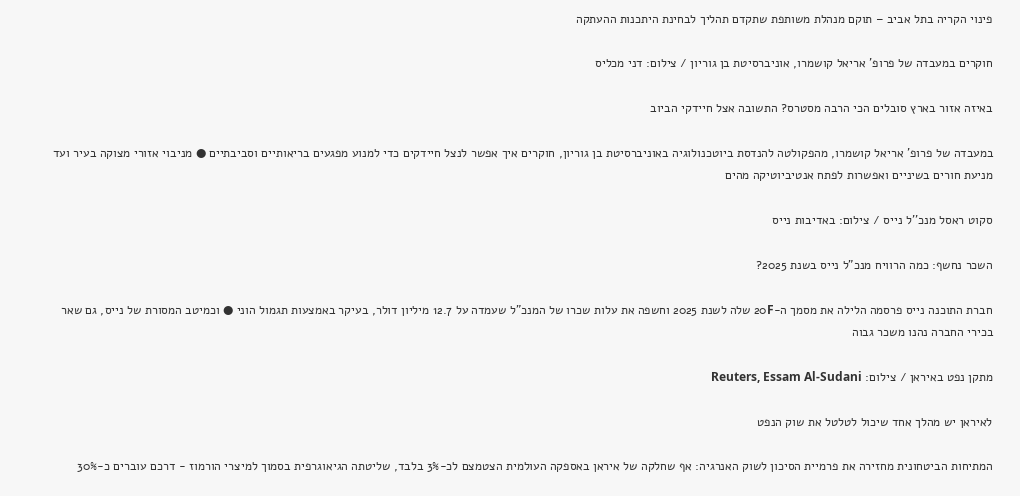פינוי הקריה בתל אביב – תוקם מנהלת משותפת שתקדם תהליך לבחינת היתכנות ההעתקה

חוקרים במעבדה של פרופ' אריאל קושמרו, אוניברסיטת בן גוריון / צילום: דני מכליס

באיזה אזור בארץ סובלים הכי הרבה מסטרס? התשובה אצל חיידקי הביוב

במעבדה של פרופ' אריאל קושמרו, מהפקולטה להנדסת ביוטכנולוגיה באוניברסיטת בן גוריון, חוקרים איך אפשר לנצל חיידקים כדי למנוע מפגעים בריאותיים וסביבתיים ● מניבוי אזורי מצוקה בעיר ועד מניעת חורים בשיניים ואפשרות לפתח אנטיביוטיקה מהים

סקוט ראסל מנכ''ל נייס / צילום: באדיבות נייס

השכר נחשף: כמה הרוויח מנכ"ל נייס בשנת 2025?

חברת התוכנה נייס פרסמה הלילה את מסמך ה-20F שלה לשנת 2025 וחשפה את עלות שכרו של המנכ"ל שעמדה על 12.7 מיליון דולר, בעיקר באמצעות תגמול הוני ● וכמיטב המסורת של נייס, גם שאר בכירי החברה נהנו משכר גבוה

מתקן נפט באיראן / צילום: Reuters, Essam Al-Sudani

לאיראן יש מהלך אחד שיכול לטלטל את שוק הנפט

המתיחות הביטחונית מחזירה את פרמיית הסיכון לשוק האנרגיה: אף שחלקה של איראן באספקה העולמית הצטמצם לכ-3% בלבד, שליטתה הגיאוגרפית בסמוך למיצרי הורמוז - דרכם עוברים כ-30%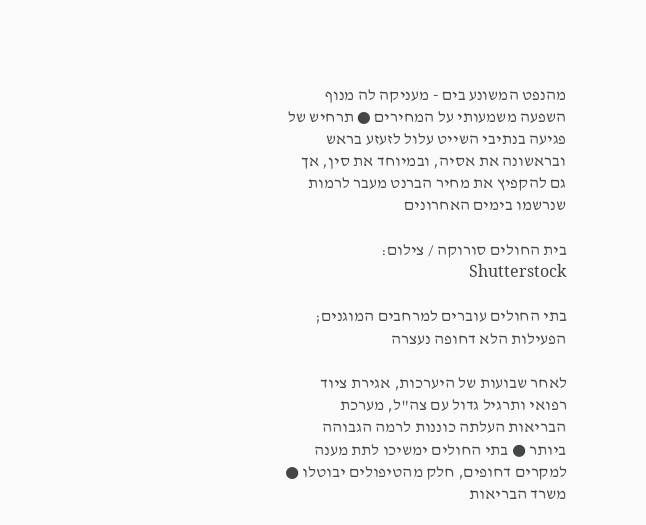מהנפט המשונע בים - מעניקה לה מנוף השפעה משמעותי על המחירים ● תרחיש של פגיעה בנתיבי השייט עלול לזעזע בראש ובראשונה את אסיה, ובמיוחד את סין, אך גם להקפיץ את מחיר הברנט מעבר לרמות שנרשמו בימים האחרונים

בית החולים סורוקה / צילום: Shutterstock

בתי החולים עוברים למרחבים המוגנים; הפעילות הלא דחופה נעצרה

לאחר שבועות של היערכות, אגירת ציוד רפואי ותרגיל גדול עם צה"ל, מערכת הבריאות העלתה כוננות לרמה הגבוהה ביותר ● בתי החולים ימשיכו לתת מענה למקרים דחופים, חלק מהטיפולים יבוטלו ● משרד הבריאות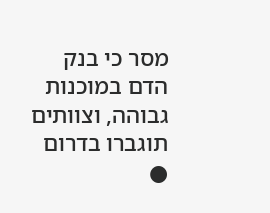מסר כי בנק הדם במוכנות גבוהה, וצוותים תוגברו בדרום ●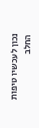נכון לעכשיו טיפות החלב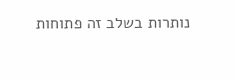נותרות בשלב זה פתוחות